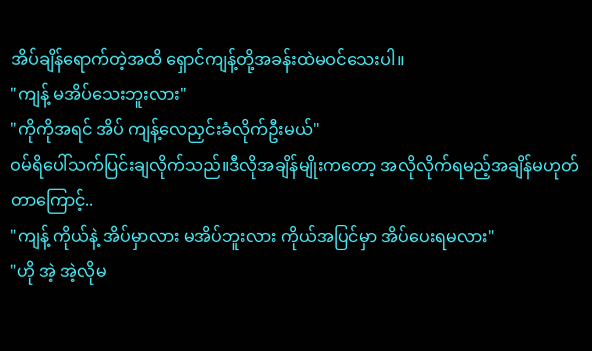အိပ်ချိန်ရောက်တဲ့အထိ ရှောင်ကျန့်တို့အခန်းထဲမဝင်သေးပါ။
"ကျန့် မအိပ်သေးဘူးလား"
"ကိုကိုအရင် အိပ် ကျန့်လေညှင်းခံလိုက်ဦးမယ်"
ဝမ်ရိပေါ်သက်ပြင်းချလိုက်သည်။ဒီလိုအချိန်မျိုးကတော့ အလိုလိုက်ရမည့်အချိန်မဟုတ်တာကြောင့်..
"ကျန့် ကိုယ်နဲ့ အိပ်မှာလား မအိပ်ဘူးလား ကိုယ်အပြင်မှာ အိပ်ပေးရမလား"
"ဟို အဲ့ အဲ့လိုမ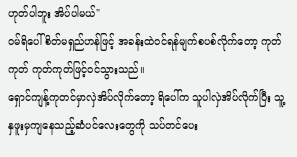ဟုတ်ပါဘူး အိပ်ပါမယ်"
ဝမ်ရိပေါ် စိတ်မရှည်ဟန်ဖြင့် အခန်းထဲဝင်ရန်မျက်စပစ်လိုက်တော့ ကုတ်ကုတ် ကုတ်ကုတ်ဖြင့်ဝင်သွားသည်။
ရှောင်ကျန့်ကုတင်မှာလှဲအိပ်လိုက်တော့ ရိပေါ်က သူပါလှဲအိပ်လိုက်ပြီး သူ့နှဖူးမှကျနေသည့်ဆံပင်လေးတွေကို သပ်တင်ပေး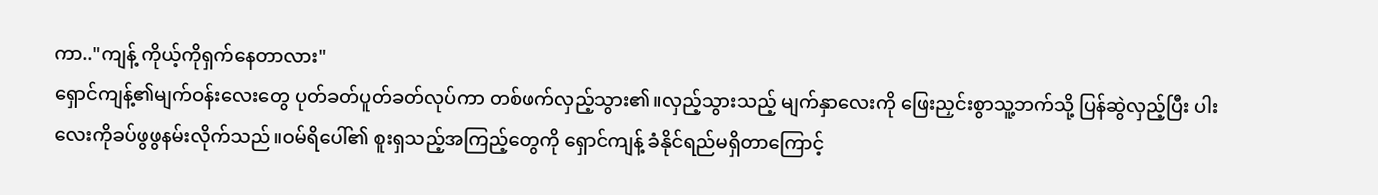ကာ.."ကျန့် ကိုယ့်ကိုရှက်နေတာလား"
ရှောင်ကျန့်၏မျက်ဝန်းလေးတွေ ပုတ်ခတ်ပူတ်ခတ်လုပ်ကာ တစ်ဖက်လှည့်သွား၏။လှည့်သွားသည့် မျက်နှာလေးကို ဖြေးညှင်းစွာသူ့ဘက်သို့ ပြန်ဆွဲလှည့်ပြီး ပါးလေးကိုခပ်ဖွဖွနမ်းလိုက်သည်။ဝမ်ရိပေါ်၏ စူးရှသည့်အကြည့်တွေကို ရှောင်ကျန့် ခံနိုင်ရည်မရှိတာကြောင့်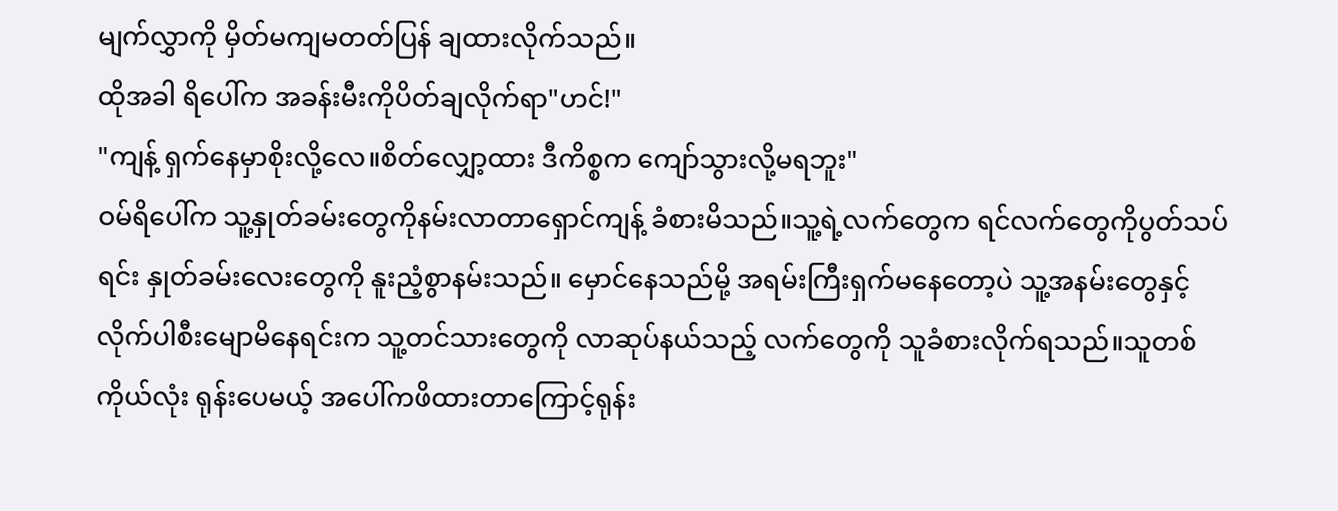မျက်လွှာကို မှိတ်မကျမတတ်ပြန် ချထားလိုက်သည်။
ထိုအခါ ရိပေါ်က အခန်းမီးကိုပိတ်ချလိုက်ရာ"ဟင်!"
"ကျန့် ရှက်နေမှာစိုးလို့လေ။စိတ်လျှော့ထား ဒီကိစ္စက ကျော်သွားလို့မရဘူး"
ဝမ်ရိပေါ်က သူ့နှုတ်ခမ်းတွေကိုနမ်းလာတာရှောင်ကျန့် ခံစားမိသည်။သူ့ရဲ့လက်တွေက ရင်လက်တွေကိုပွတ်သပ်ရင်း နှုတ်ခမ်းလေးတွေကို နူးညံ့စွာနမ်းသည်။ မှောင်နေသည်မို့ အရမ်းကြီးရှက်မနေတော့ပဲ သူ့အနမ်းတွေနှင့် လိုက်ပါစီးမျောမိနေရင်းက သူ့တင်သားတွေကို လာဆုပ်နယ်သည့် လက်တွေကို သူခံစားလိုက်ရသည်။သူတစ်ကိုယ်လုံး ရုန်းပေမယ့် အပေါ်ကဖိထားတာကြောင့်ရုန်း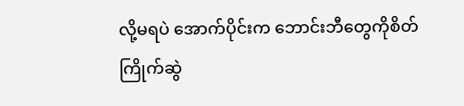လို့မရပဲ အောက်ပိုင်းက ဘောင်းဘီတွေကိုစိတ်ကြိုက်ဆွဲ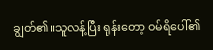ချွတ်၏။သူလန့်ပြီး ရုန်းတော့ ဝမ်ရိပေါ်၏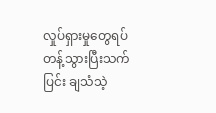လှုပ်ရှားမှုတွေရပ်တန့်သွားပြီးသက်ပြင်း ချသံသဲ့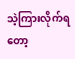သဲ့ကြားလိုက်ရတော့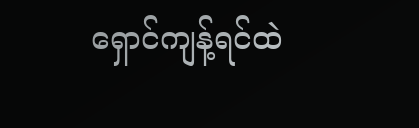ရှောင်ကျန့်ရင်ထဲ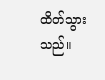ထိတ်သွားသည်။